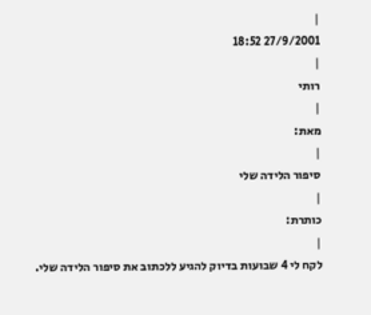|
27/9/2001 18:52
|
רותי
|
מאת:
|
סיפור הלידה שלי
|
כותרת:
|
לקח לי 4 שבועות בדיוק להגיע ללכתוב את סיפור הלידה שלי.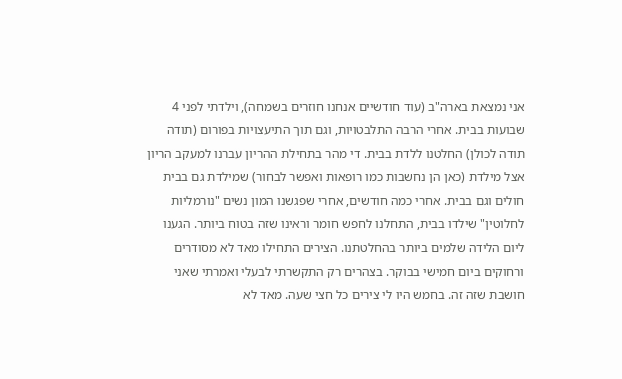אני נמצאת בארה"ב (עוד חודשיים אנחנו חוזרים בשמחה), וילדתי לפני 4 שבועות בבית. אחרי הרבה התלבטויות, וגם תוך התיעצויות בפורום (תודה תודה לכולן) החלטנו ללדת בבית. די מהר בתחילת ההריון עברנו למעקב הריון אצל מילדת (כאן הן נחשבות כמו רופאות ואפשר לבחור) שמילדת גם בבית חולים וגם בבית. אחרי כמה חודשים, אחרי שפגשנו המון נשים "נורמליות לחלוטין" שילדו בבית, התחלנו לחפש חומר וראינו שזה בטוח ביותר. הגענו ליום הלידה שלמים ביותר בהחלטתנו. הצירים התחילו מאד לא מסודרים ורחוקים ביום חמישי בבוקר. בצהרים רק התקשרתי לבעלי ואמרתי שאני חושבת שזה זה. בחמש היו לי צירים כל חצי שעה. מאד לא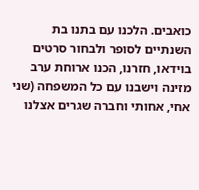כואבים. הלכנו עם בתנו בת השנתיים לסופר ולבחור סרטים בוידאו, חזרנו, הכנו ארוחת ערב מזינה וישבנו עם כל המשפחה (שני אחי, אחותי וחברה שגרים אצלנו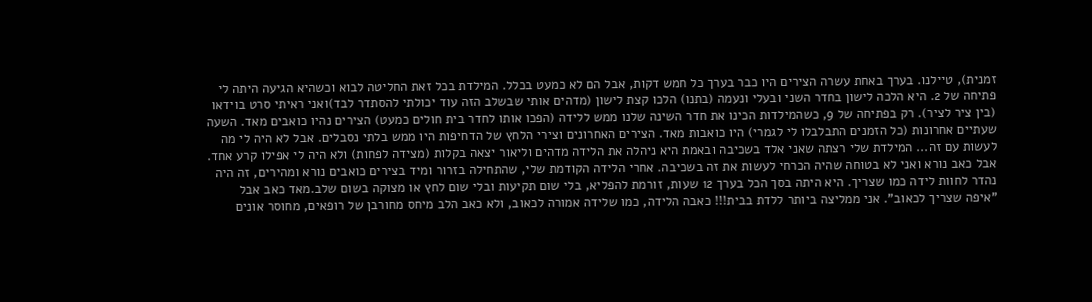זמנית), טיילנו. בערך באחת עשרה הצירים היו כבר בערך כל חמש דקות, אבל הם לא כמעט בכלל. המילדת בכל זאת החליטה לבוא וכשהיא הגיעה היתה לי פתיחה של 2. היא הלכה לישון בחדר השני ובעלי ונעמה (בתנו) הלכו קצת לישון (מדהים אותי שבשלב הזה עוד יכולתי להסתדר לבד)ואני ראיתי סרט בוידאו (בין ציר לציר). רק בפתיחה של 9, כשהמילדות הכינו את חדר השינה שלנו ממש ללידה (הפכו אותו לחדר בית חולים כמעט) הצירים נהיו כואבים מאד. השעה שעתיים אחרונות (כל הזמנים התבלבלו לי לגמרי) היו כואבות מאד. הצירים האחרונים וצירי הלחץ של הדחיפות היו ממש בלתי נסבלים. אבל לא היה לי מה לעשות עם זה... המילדת שלי רצתה שאני אלד בשכיבה ובאמת היא ניהלה את הלידה מדהים וליאור יצאה בקלות (מצידה לפחות) ולא היה לי אפילו קרע אחד. אבל כאב נורא ואני לא בטוחה שהיה הכרחי לעשות את זה בשכיבה. אחרי הלידה הקודמת שלי, שהתחילה בזרור ומיד בצירים כואבים נורא ומהירים, זה היה נהדר לחוות לידה כמו שצריך. היא היתה בסך הכל בערך 12 שעות, זורמת להפליא, בלי שום תקיעות ובלי שום לחץ או מצוקה בשום שלב.מאד כאב אבל "איפה שצריך לכאוב". אני ממליצה ביותר ללדת בבית!!! כאבה הלידה, כמו שלידה אמורה לכאוב, ולא כאב הלב מיחס מחורבן של רופאים, מחוסר אונים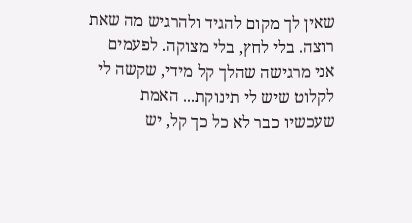שאין לך מקום להגיד ולהרגיש מה שאת רוצה. בלי לחץ, בלי מצוקה. לפעמים אני מרגישה שהלך קל מידי, שקשה לי לקלוט שיש לי תינוקת... האמת שעכשיו כבר לא כל כך קל, יש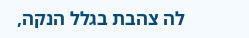לה צהבת בגלל הנקה,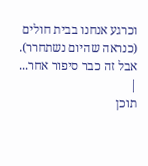וכרגע אנחנו בבית חולים (כנראה שהיום נשתחרר). אבל זה כבר סיפור אחר...
|
תוכן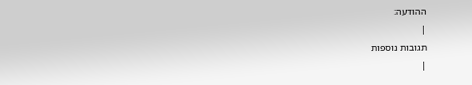ההודעה:
|
תגובות נוספות
|